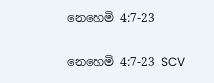නෙහෙමි 4:7-23

නෙහෙමි 4:7-23 SCV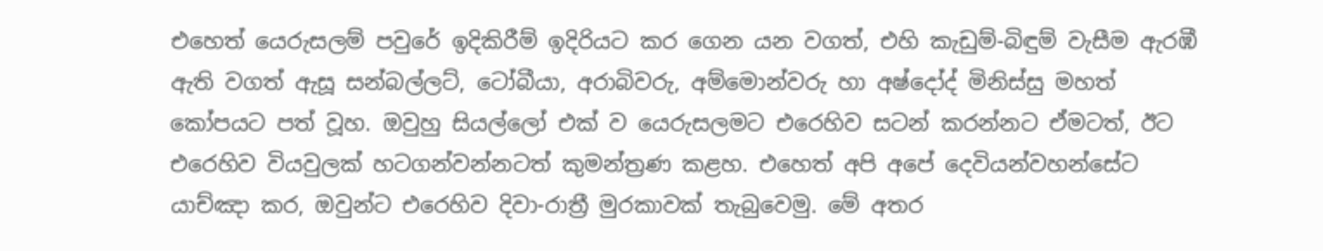එහෙත් යෙරුසලම් පවුරේ ඉදිකිරීම් ඉදිරියට කර ගෙන යන වගත්, එහි කැඩුම්-බිඳුම් වැසීම ඇරඹී ඇති වගත් ඇසූ සන්බල්ලට්, ටෝබීයා, අරාබිවරු, අම්මොන්වරු හා අෂ්දෝද් මිනිස්සු මහත් කෝපයට පත් වූහ. ඔවුහු සියල්ලෝ එක් ව යෙරුසලමට එරෙහිව සටන් කරන්නට ඒමටත්, ඊට එරෙහිව වියවුලක් හටගන්වන්නටත් කුමන්ත්‍රණ කළහ. එහෙත් අපි අපේ දෙවියන්වහන්සේට යාච්ඤා කර, ඔවුන්ට එරෙහිව දිවා-රාත්‍රී මුරකාවක් තැබුවෙමු. මේ අතර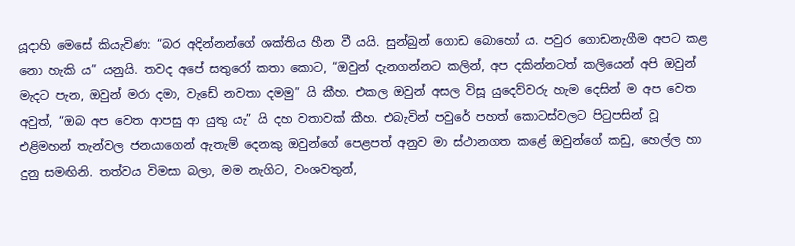යූදාහි මෙසේ කියැවිණ: “බර අදින්නන්ගේ ශක්තිය හීන වී යයි. සුන්බුන් ගොඩ බොහෝ ය. පවුර ගොඩනැගීම අපට කළ නො හැකි ය” යනුයි. තවද අපේ සතුරෝ කතා කොට, “ඔවුන් දැනගන්නට කලින්, අප දකින්නටත් කලියෙන් අපි ඔවුන් මැදට පැන, ඔවුන් මරා දමා, වැඩේ නවතා දමමු” යි කීහ. එකල ඔවුන් අසල විසූ යුදෙව්වරු හැම දෙසින් ම අප වෙත අවුත්, “ඔබ අප වෙත ආපසු ආ යුතු යැ” යි දහ වතාවක් කීහ. එබැවින් පවුරේ පහත් කොටස්වලට පිටුපසින් වූ එළිමහන් තැන්වල ජනයාගෙන් ඇතැම් දෙනකු ඔවුන්ගේ පෙළපත් අනුව මා ස්ථානගත කළේ ඔවුන්ගේ කඩු, හෙල්ල හා දුනු සමඟිනි. තත්වය විමසා බලා, මම නැගිට, වංශවතුන්,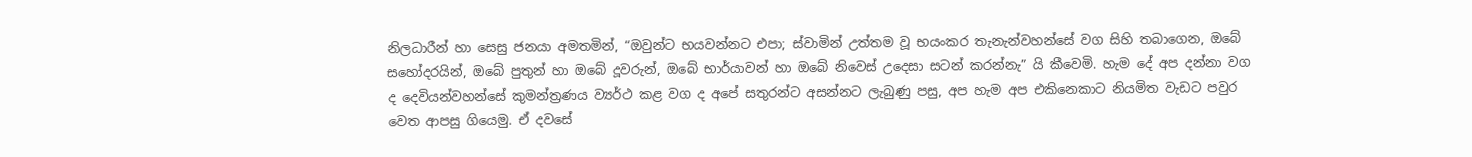නිලධාරීන් හා සෙසු ජනයා අමතමින්, “ඔවුන්ට භයවන්නට එපා; ස්වාමින් උත්තම වූ භයංකර තැනැන්වහන්සේ වග සිහි තබාගෙන, ඔබේ සහෝදරයින්, ඔබේ පුතුන් හා ඔබේ දූවරුන්, ඔබේ භාර්යාවන් හා ඔබේ නිවෙස් උදෙසා සටන් කරන්නැ” යි කීවෙමි. හැම දේ අප දන්නා වග ද දෙවියන්වහන්සේ කුමන්ත්‍රණය ව්‍යර්ථ කළ වග ද අපේ සතුරන්ට අසන්නට ලැබුණු පසු, අප හැම අප එකිනෙකාට නියමිත වැඩට පවුර වෙත ආපසු ගියෙමු. ඒ දවසේ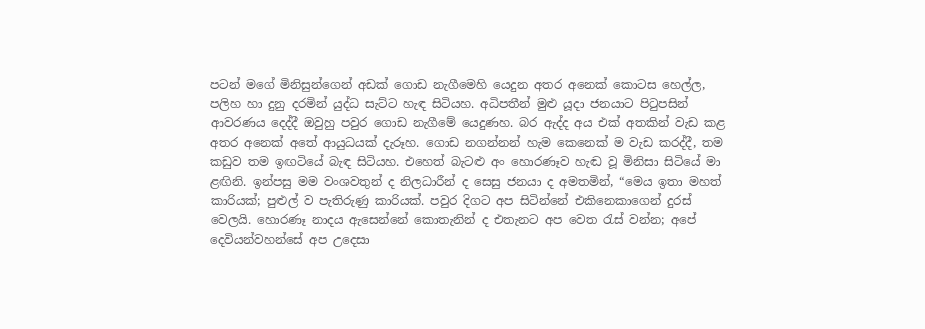පටන් මගේ මිනිසුන්ගෙන් අඩක් ගොඩ නැගීමෙහි යෙදුන අතර අනෙක් කොටස හෙල්ල, පලිහ හා දුනු දරමින් යුද්ධ සැට්ට හැඳ සිටියහ. අධිපතීන් මුළු යූදා ජනයාට පිටුපසින් ආවරණය දෙද්දී ඔවුහු පවුර ගොඩ නැගීමේ යෙදුණහ. බර ඇද්ද අය එක් අතකින් වැඩ කළ අතර අනෙක් අතේ ආයුධයක් දැරූහ. ගොඩ නගන්නන් හැම කෙනෙක් ම වැඩ කරද්දී, තම කඩුව තම ඉඟටියේ බැඳ සිටියහ. එහෙත් බැටළු අං හොරණෑව හැඬ වූ මිනිසා සිටියේ මා ළඟිනි. ඉන්පසු මම වංශවතුන් ද නිලධාරීන් ද සෙසු ජනයා ද අමතමින්, “මෙය ඉතා මහත් කාරියක්; පුළුල් ව පැතිරුණු කාරියක්. පවුර දිගට අප සිටින්නේ එකිනෙකාගෙන් දුරස් වෙලයි. හොරණෑ නාදය ඇසෙන්නේ කොතැනින් ද එතැනට අප වෙත රැස් වන්න; අපේ දෙවියන්වහන්සේ අප උදෙසා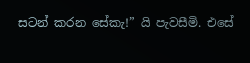සටන් කරන සේකැ!” යි පැවසීමි. එසේ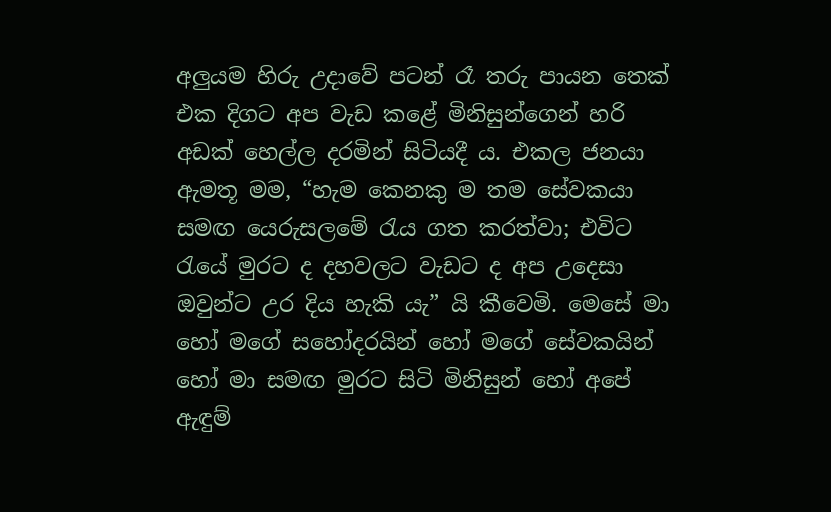අලුයම හිරු උදාවේ පටන් රෑ තරු පායන තෙක් එක දිගට අප වැඩ කළේ මිනිසුන්ගෙන් හරි අඩක් හෙල්ල දරමින් සිටියදී ය. එකල ජනයා ඇමතූ මම, “හැම කෙනකු ම තම සේවකයා සමඟ යෙරුසලමේ රැය ගත කරත්වා; එවිට රැයේ මුරට ද දහවලට වැඩට ද අප උදෙසා ඔවුන්ට උර දිය හැකි යැ” යි කීවෙමි. මෙසේ මා හෝ මගේ සහෝදරයින් හෝ මගේ සේවකයින් හෝ මා සමඟ මුරට සිටි මිනිසුන් හෝ අපේ ඇඳුම්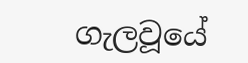ගැලවූයේ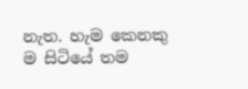නැත. හැම කෙනකු ම සිටියේ තම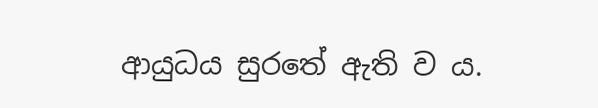ආයුධය සුරතේ ඇති ව ය.